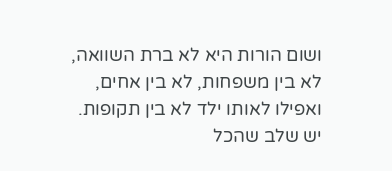ושום הורות היא לא ברת השוואה,
לא בין משפחות, לא בין אחים, ואפילו לאותו ילד לא בין תקופות.
יש שלב שהכל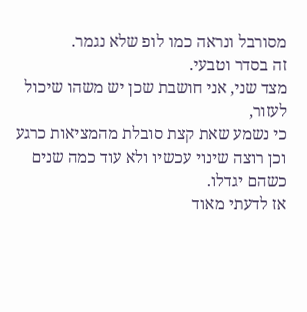מסורבל ונראה כמו לופ שלא נגמר.
זה בסדר וטבעי.
מצד שני, אני חושבת שכן יש משהו שיכול לעזור,
כי נשמע שאת קצת סובלת מהמציאות כרגע וכן רוצה שינוי עכשיו ולא עוד כמה שנים כשהם יגדלו.
אז לדעתי מאוד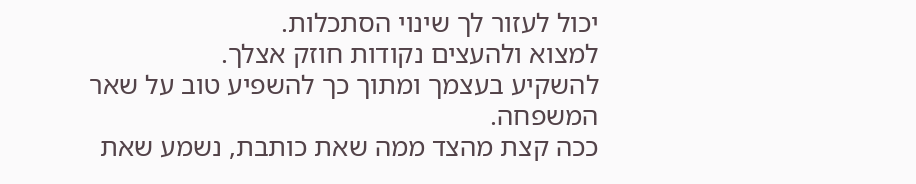יכול לעזור לך שינוי הסתכלות.
למצוא ולהעצים נקודות חוזק אצלך.
להשקיע בעצמך ומתוך כך להשפיע טוב על שאר המשפחה.
ככה קצת מהצד ממה שאת כותבת, נשמע שאת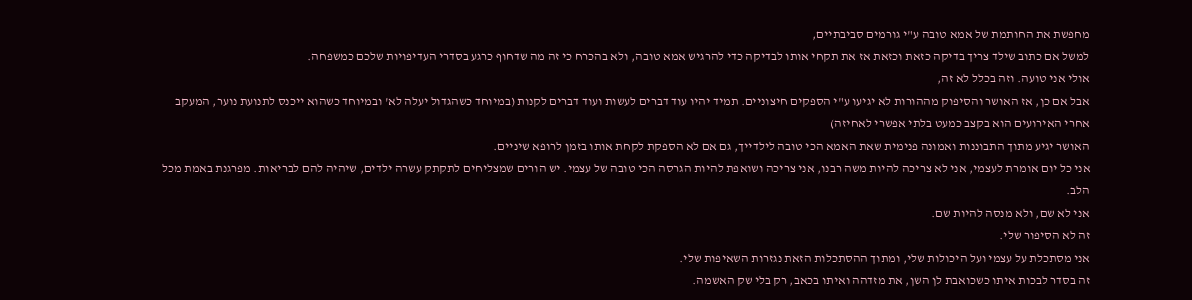מחפשת את החותמת של אמא טובה ע"י גורמים סביבתיים,
למשל אם כתוב שילד צריך בדיקה כזאת וכזאת אז את תקחי אותו לבדיקה כדי להרגיש אמא טובה, ולא בהכרח כי זה מה שדחוף כרגע בסדרי העדיפויות שלכם כמשפחה.
אולי אני טועה. וזה בכלל לא זה,
אבל אם כן, אז האושר והסיפוק מההורות לא יגיעו ע"י הספקים חיצוניים. תמיד יהיו עוד דברים לעשות ועוד דברים לקנות (במיוחד כשהגדול יעלה לא' ובמיוחד כשהוא ייכנס לתנועת נוער, המעקב אחרי האירועים הוא בקצב כמעט בלתי אפשרי לאחיזה)
האושר יגיע מתוך התבוננות ואמונה פנימית שאת האמא הכי טובה לילדייך, גם אם לא הספקת לקחת אותו בזמן לרופא שיניים.
אני כל יום אומרת לעצמי, אני לא צריכה להיות משה רבנו, אני צריכה ושואפת להיות הגרסה הכי טובה של עצמי. יש הורים שמצליחים לתקתק עשרה ילדים, שיהיה להם לבריאות. מפרגנת באמת מכל הלב.
אני לא שם, ולא מנסה להיות שם.
זה לא הסיפור שלי.
אני מסתכלת על עצמי ועל היכולות שלי, ומתוך ההסתכלות הזאת נגזרות השאיפות שלי.
זה בסדר לבכות איתו כשכואבת לן השן, את מזדהה ואיתו בכאב, רק בלי שק האשמה.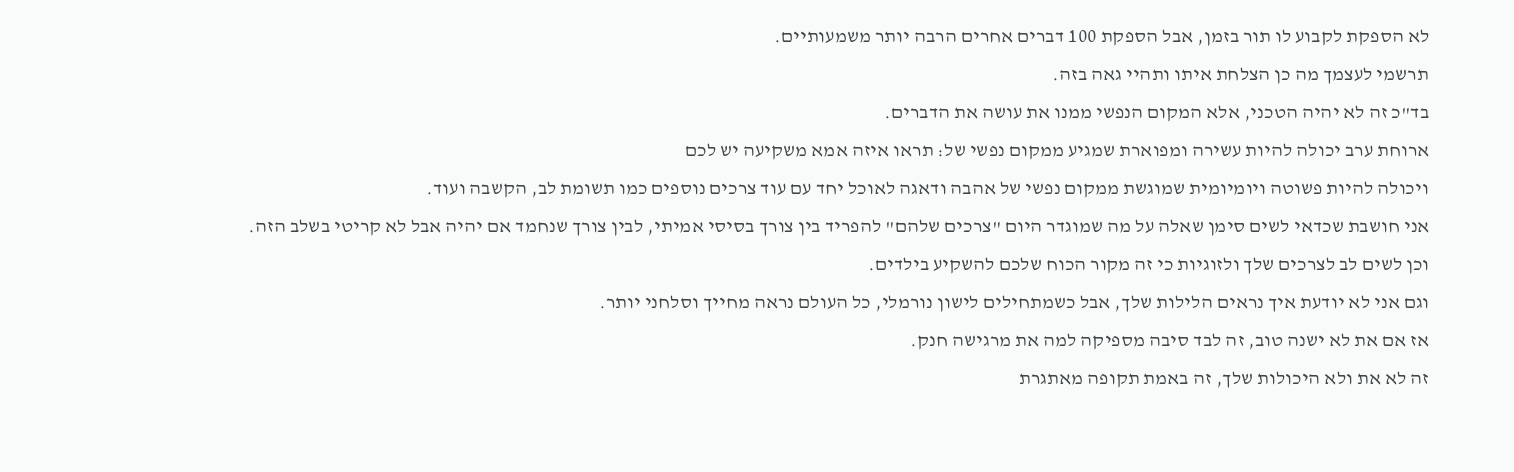לא הספקת לקבוע לו תור בזמן, אבל הספקת 100 דברים אחרים הרבה יותר משמעותיים.
תרשמי לעצמך מה כן הצלחת איתו ותהיי גאה בזה.
בד"כ זה לא יהיה הטכני, אלא המקום הנפשי ממנו את עושה את הדברים.
ארוחת ערב יכולה להיות עשירה ומפוארת שמגיע ממקום נפשי של: תראו איזה אמא משקיעה יש לכם
ויכולה להיות פשוטה ויומיומית שמוגשת ממקום נפשי של אהבה ודאגה לאוכל יחד עם עוד צרכים נוספים כמו תשומת לב, הקשבה ועוד.
אני חושבת שכדאי לשים סימן שאלה על מה שמוגדר היום "צרכים שלהם" להפריד בין צורך בסיסי אמיתי, לבין צורך שנחמד אם יהיה אבל לא קריטי בשלב הזה.
וכן לשים לב לצרכים שלך ולזוגיות כי זה מקור הכוח שלכם להשקיע בילדים.
וגם אני לא יודעת איך נראים הלילות שלך, אבל כשמתחילים לישון נורמלי, כל העולם נראה מחייך וסלחני יותר.
אז אם את לא ישנה טוב, זה לבד סיבה מספיקה למה את מרגישה חנק.
זה לא את ולא היכולות שלך, זה באמת תקופה מאתגרת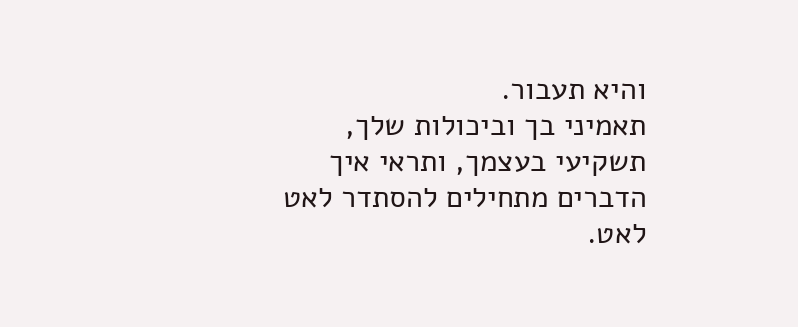והיא תעבור.
תאמיני בך וביכולות שלך, תשקיעי בעצמך, ותראי איך הדברים מתחילים להסתדר לאט לאט.